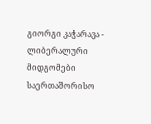გიორგი კაჭარავა - ლიბერალური მიდგომები საერთაშორისო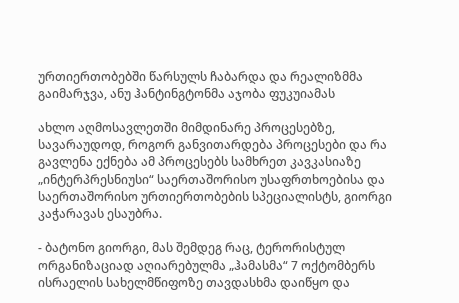ურთიერთობებში წარსულს ჩაბარდა და რეალიზმმა გაიმარჯვა, ანუ ჰანტინგტონმა აჯობა ფუკუიამას

ახლო აღმოსავლეთში მიმდინარე პროცესებზე, სავარაუდოდ, როგორ განვითარდება პროცესები და რა გავლენა ექნება ამ პროცესებს სამხრეთ კავკასიაზე „ინტერპრესნიუსი“ საერთაშორისო უსაფრთხოებისა და საერთაშორისო ურთიერთობების სპეციალისტს, გიორგი კაჭარავას ესაუბრა.

- ბატონო გიორგი, მას შემდეგ რაც, ტერორისტულ ორგანიზაციად აღიარებულმა „ჰამასმა“ 7 ოქტომბერს ისრაელის სახელმწიფოზე თავდასხმა დაიწყო და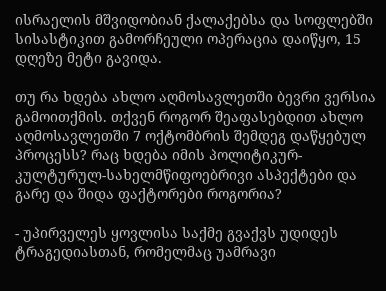ისრაელის მშვიდობიან ქალაქებსა და სოფლებში სისასტიკით გამორჩეული ოპერაცია დაიწყო, 15 დღეზე მეტი გავიდა.

თუ რა ხდება ახლო აღმოსავლეთში ბევრი ვერსია გამოითქმის. თქვენ როგორ შეაფასებდით ახლო აღმოსავლეთში 7 ოქტომბრის შემდეგ დაწყებულ პროცესს? რაც ხდება იმის პოლიტიკურ-კულტურულ-სახელმწიფოებრივი ასპექტები და გარე და შიდა ფაქტორები როგორია?

- უპირველეს ყოვლისა საქმე გვაქვს უდიდეს ტრაგედიასთან, რომელმაც უამრავი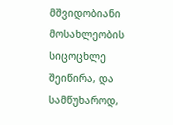მშვიდობიანი მოსახლეობის სიცოცხლე შეიწირა, და სამწუხაროდ,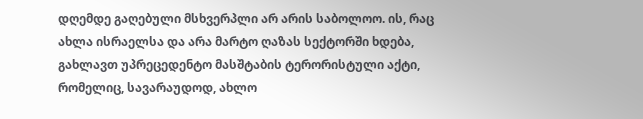დღემდე გაღებული მსხვერპლი არ არის საბოლოო. ის, რაც ახლა ისრაელსა და არა მარტო ღაზას სექტორში ხდება, გახლავთ უპრეცედენტო მასშტაბის ტერორისტული აქტი, რომელიც, სავარაუდოდ, ახლო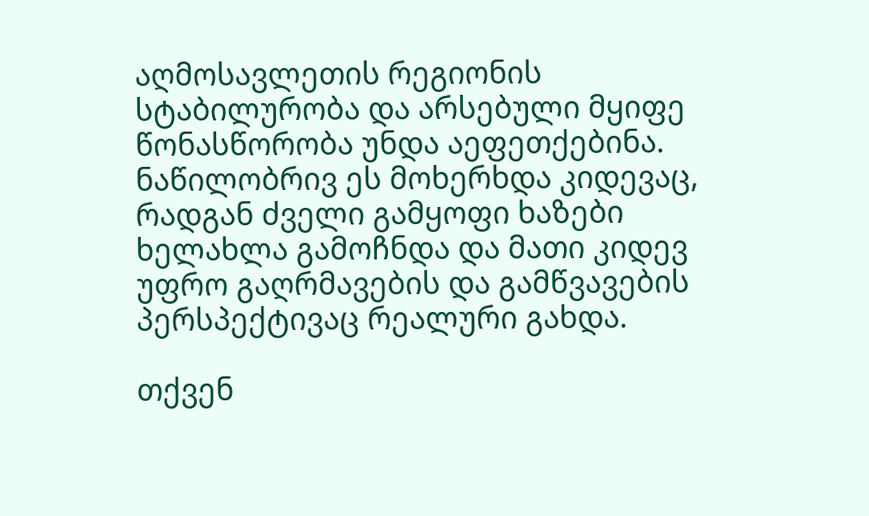აღმოსავლეთის რეგიონის სტაბილურობა და არსებული მყიფე წონასწორობა უნდა აეფეთქებინა. ნაწილობრივ ეს მოხერხდა კიდევაც, რადგან ძველი გამყოფი ხაზები ხელახლა გამოჩნდა და მათი კიდევ უფრო გაღრმავების და გამწვავების პერსპექტივაც რეალური გახდა.

თქვენ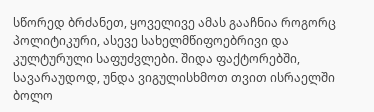სწორედ ბრძანეთ, ყოველივე ამას გააჩნია როგორც პოლიტიკური, ასევე სახელმწიფოებრივი და კულტურული საფუძვლები. შიდა ფაქტორებში, სავარაუდოდ, უნდა ვიგულისხმოთ თვით ისრაელში ბოლო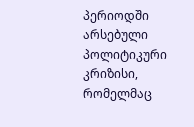პერიოდში არსებული პოლიტიკური კრიზისი, რომელმაც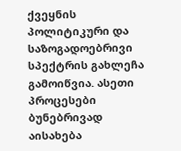ქვეყნის პოლიტიკური და საზოგადოებრივი სპექტრის გახლეჩა გამოიწვია. ასეთი პროცესები ბუნებრივად აისახება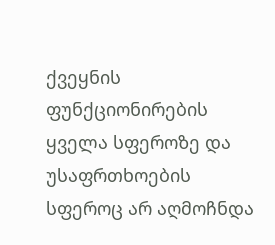ქვეყნის ფუნქციონირების ყველა სფეროზე და უსაფრთხოების სფეროც არ აღმოჩნდა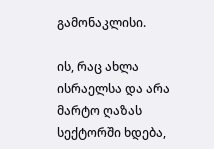გამონაკლისი.

ის, რაც ახლა ისრაელსა და არა მარტო ღაზას სექტორში ხდება,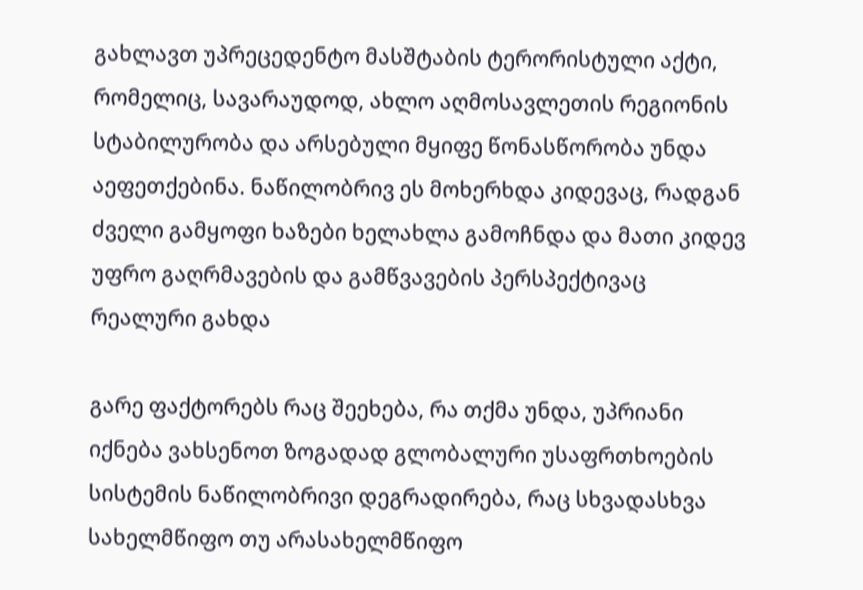გახლავთ უპრეცედენტო მასშტაბის ტერორისტული აქტი, რომელიც, სავარაუდოდ, ახლო აღმოსავლეთის რეგიონის სტაბილურობა და არსებული მყიფე წონასწორობა უნდა აეფეთქებინა. ნაწილობრივ ეს მოხერხდა კიდევაც, რადგან ძველი გამყოფი ხაზები ხელახლა გამოჩნდა და მათი კიდევ უფრო გაღრმავების და გამწვავების პერსპექტივაც რეალური გახდა

გარე ფაქტორებს რაც შეეხება, რა თქმა უნდა, უპრიანი იქნება ვახსენოთ ზოგადად გლობალური უსაფრთხოების სისტემის ნაწილობრივი დეგრადირება, რაც სხვადასხვა სახელმწიფო თუ არასახელმწიფო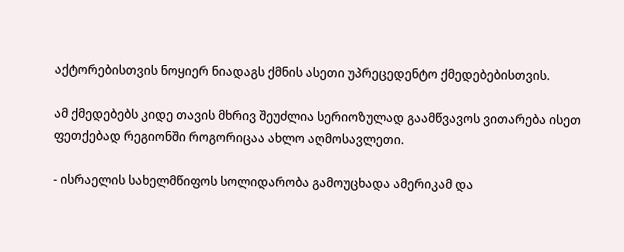აქტორებისთვის ნოყიერ ნიადაგს ქმნის ასეთი უპრეცედენტო ქმედებებისთვის.

ამ ქმედებებს კიდე თავის მხრივ შეუძლია სერიოზულად გაამწვავოს ვითარება ისეთ ფეთქებად რეგიონში როგორიცაა ახლო აღმოსავლეთი.

- ისრაელის სახელმწიფოს სოლიდარობა გამოუცხადა ამერიკამ და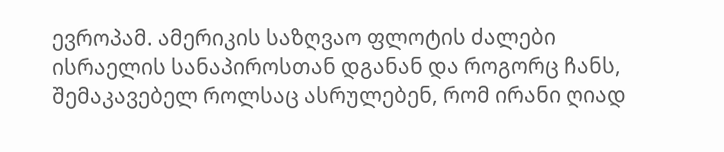ევროპამ. ამერიკის საზღვაო ფლოტის ძალები ისრაელის სანაპიროსთან დგანან და როგორც ჩანს, შემაკავებელ როლსაც ასრულებენ, რომ ირანი ღიად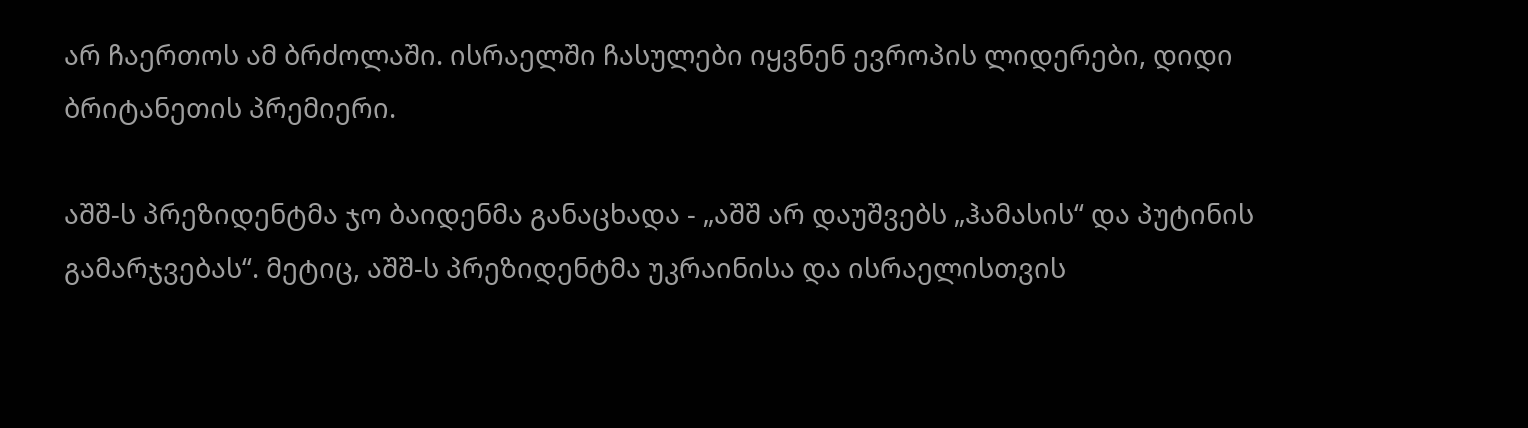არ ჩაერთოს ამ ბრძოლაში. ისრაელში ჩასულები იყვნენ ევროპის ლიდერები, დიდი ბრიტანეთის პრემიერი.

აშშ-ს პრეზიდენტმა ჯო ბაიდენმა განაცხადა - „აშშ არ დაუშვებს „ჰამასის“ და პუტინის გამარჯვებას“. მეტიც, აშშ-ს პრეზიდენტმა უკრაინისა და ისრაელისთვის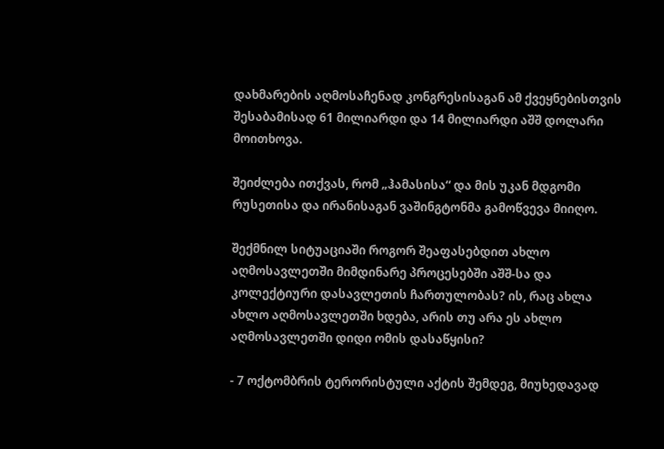დახმარების აღმოსაჩენად კონგრესისაგან ამ ქვეყნებისთვის შესაბამისად 61 მილიარდი და 14 მილიარდი აშშ დოლარი მოითხოვა.

შეიძლება ითქვას, რომ „ჰამასისა“ და მის უკან მდგომი რუსეთისა და ირანისაგან ვაშინგტონმა გამოწვევა მიიღო.

შექმნილ სიტუაციაში როგორ შეაფასებდით ახლო აღმოსავლეთში მიმდინარე პროცესებში აშშ-სა და კოლექტიური დასავლეთის ჩართულობას? ის, რაც ახლა ახლო აღმოსავლეთში ხდება, არის თუ არა ეს ახლო აღმოსავლეთში დიდი ომის დასაწყისი?

- 7 ოქტომბრის ტერორისტული აქტის შემდეგ, მიუხედავად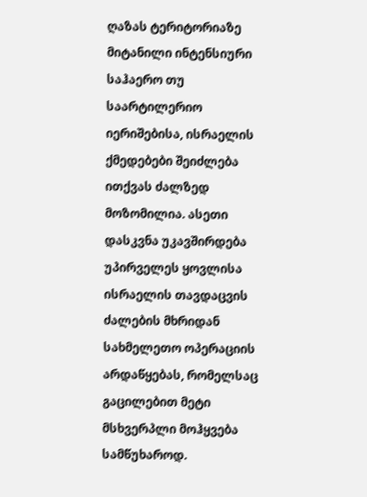ღაზას ტერიტორიაზე მიტანილი ინტენსიური საჰაერო თუ საარტილერიო იერიშებისა, ისრაელის ქმედებები შეიძლება ითქვას ძალზედ მოზომილია. ასეთი დასკვნა უკავშირდება უპირველეს ყოვლისა ისრაელის თავდაცვის ძალების მხრიდან სახმელეთო ოპერაციის არდაწყებას, რომელსაც გაცილებით მეტი მსხვერპლი მოჰყვება სამწუხაროდ.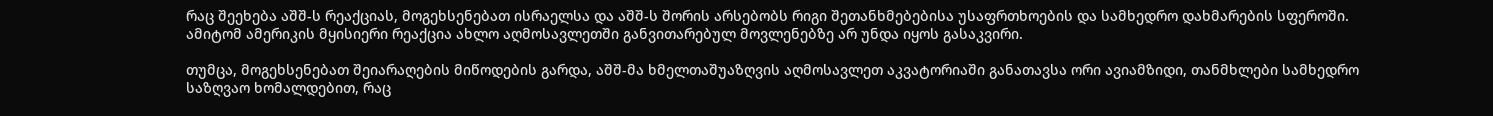რაც შეეხება აშშ-ს რეაქციას, მოგეხსენებათ ისრაელსა და აშშ-ს შორის არსებობს რიგი შეთანხმებებისა უსაფრთხოების და სამხედრო დახმარების სფეროში. ამიტომ ამერიკის მყისიერი რეაქცია ახლო აღმოსავლეთში განვითარებულ მოვლენებზე არ უნდა იყოს გასაკვირი.

თუმცა, მოგეხსენებათ შეიარაღების მიწოდების გარდა, აშშ-მა ხმელთაშუაზღვის აღმოსავლეთ აკვატორიაში განათავსა ორი ავიამზიდი, თანმხლები სამხედრო საზღვაო ხომალდებით, რაც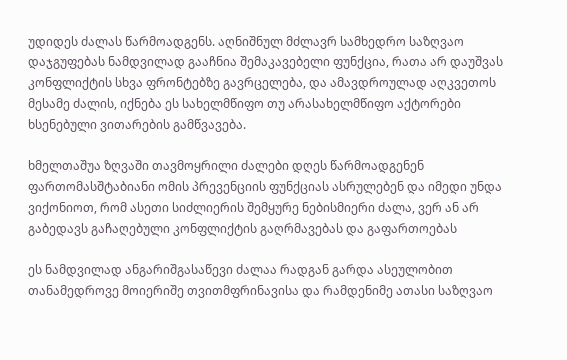უდიდეს ძალას წარმოადგენს. აღნიშნულ მძლავრ სამხედრო საზღვაო დაჯგუფებას ნამდვილად გააჩნია შემაკავებელი ფუნქცია, რათა არ დაუშვას კონფლიქტის სხვა ფრონტებზე გავრცელება, და ამავდროულად აღკვეთოს მესამე ძალის, იქნება ეს სახელმწიფო თუ არასახელმწიფო აქტორები ხსენებული ვითარების გამწვავება.

ხმელთაშუა ზღვაში თავმოყრილი ძალები დღეს წარმოადგენენ ფართომასშტაბიანი ომის პრევენციის ფუნქციას ასრულებენ და იმედი უნდა ვიქონიოთ, რომ ასეთი სიძლიერის შემყურე ნებისმიერი ძალა, ვერ ან არ გაბედავს გაჩაღებული კონფლიქტის გაღრმავებას და გაფართოებას

ეს ნამდვილად ანგარიშგასაწევი ძალაა რადგან გარდა ასეულობით თანამედროვე მოიერიშე თვითმფრინავისა და რამდენიმე ათასი საზღვაო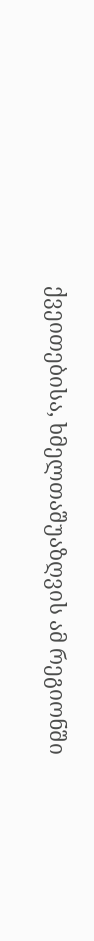ქვეითებისა, ხმელთაშუაზღვის ამ რეგიონში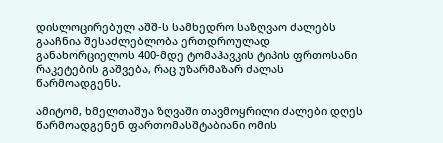დისლოცირებულ აშშ-ს სამხედრო საზღვაო ძალებს გააჩნია შესაძლებლობა ერთდროულად განახორციელოს 400-მდე ტომაჰავკის ტიპის ფრთოსანი რაკეტების გაშვება, რაც უზარმაზარ ძალას წარმოადგენს.

ამიტომ, ხმელთაშუა ზღვაში თავმოყრილი ძალები დღეს წარმოადგენენ ფართომასშტაბიანი ომის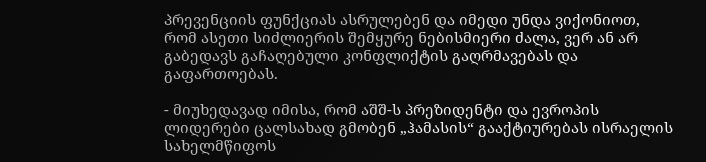პრევენციის ფუნქციას ასრულებენ და იმედი უნდა ვიქონიოთ, რომ ასეთი სიძლიერის შემყურე ნებისმიერი ძალა, ვერ ან არ გაბედავს გაჩაღებული კონფლიქტის გაღრმავებას და გაფართოებას.

- მიუხედავად იმისა, რომ აშშ-ს პრეზიდენტი და ევროპის ლიდერები ცალსახად გმობენ „ჰამასის“ გააქტიურებას ისრაელის სახელმწიფოს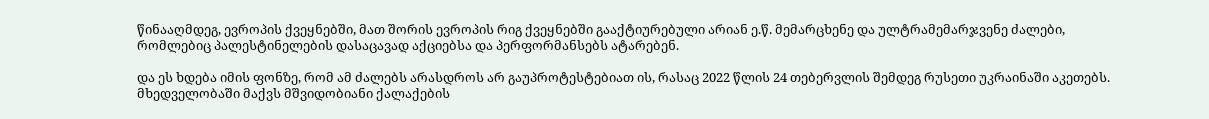წინააღმდეგ, ევროპის ქვეყნებში, მათ შორის ევროპის რიგ ქვეყნებში გააქტიურებული არიან ე.წ. მემარცხენე და ულტრამემარჯვენე ძალები, რომლებიც პალესტინელების დასაცავად აქციებსა და პერფორმანსებს ატარებენ.

და ეს ხდება იმის ფონზე, რომ ამ ძალებს არასდროს არ გაუპროტესტებიათ ის, რასაც 2022 წლის 24 თებერვლის შემდეგ რუსეთი უკრაინაში აკეთებს. მხედველობაში მაქვს მშვიდობიანი ქალაქების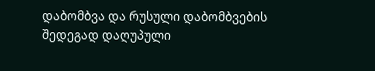დაბომბვა და რუსული დაბომბვების შედეგად დაღუპული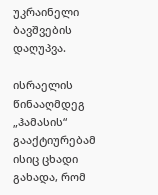უკრაინელი ბავშვების დაღუპვა.

ისრაელის წინააღმდეგ „ჰამასის“ გააქტიურებამ ისიც ცხადი გახადა, რომ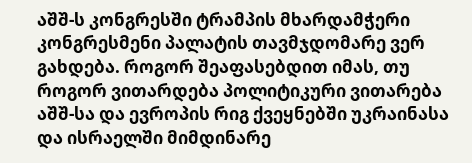აშშ-ს კონგრესში ტრამპის მხარდამჭერი კონგრესმენი პალატის თავმჯდომარე ვერ გახდება. როგორ შეაფასებდით იმას, თუ როგორ ვითარდება პოლიტიკური ვითარება აშშ-სა და ევროპის რიგ ქვეყნებში უკრაინასა და ისრაელში მიმდინარე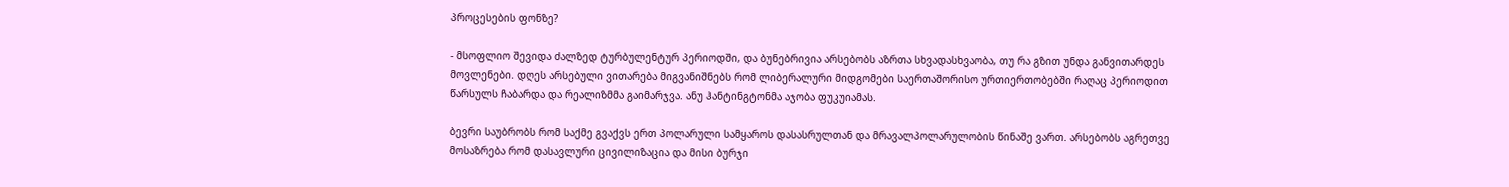პროცესების ფონზე?

- მსოფლიო შევიდა ძალზედ ტურბულენტურ პერიოდში, და ბუნებრივია არსებობს აზრთა სხვადასხვაობა, თუ რა გზით უნდა განვითარდეს მოვლენები. დღეს არსებული ვითარება მიგვანიშნებს რომ ლიბერალური მიდგომები საერთაშორისო ურთიერთობებში რაღაც პერიოდით წარსულს ჩაბარდა და რეალიზმმა გაიმარჯვა. ანუ ჰანტინგტონმა აჯობა ფუკუიამას.

ბევრი საუბრობს რომ საქმე გვაქვს ერთ პოლარული სამყაროს დასასრულთან და მრავალპოლარულობის წინაშე ვართ. არსებობს აგრეთვე მოსაზრება რომ დასავლური ცივილიზაცია და მისი ბურჯი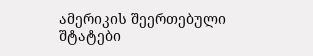ამერიკის შეერთებული შტატები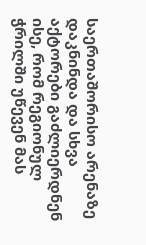საერთაშორისო არენაზე დაკნინდა და სხვა აქტორები გაძლიერდნენ ისე, რომ რეგიონულ ჭრილში უწევენ მას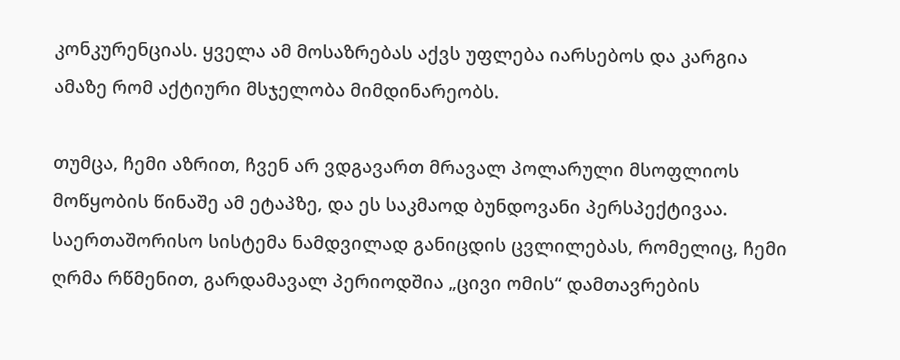კონკურენციას. ყველა ამ მოსაზრებას აქვს უფლება იარსებოს და კარგია ამაზე რომ აქტიური მსჯელობა მიმდინარეობს.

თუმცა, ჩემი აზრით, ჩვენ არ ვდგავართ მრავალ პოლარული მსოფლიოს მოწყობის წინაშე ამ ეტაპზე, და ეს საკმაოდ ბუნდოვანი პერსპექტივაა. საერთაშორისო სისტემა ნამდვილად განიცდის ცვლილებას, რომელიც, ჩემი ღრმა რწმენით, გარდამავალ პერიოდშია „ცივი ომის“ დამთავრების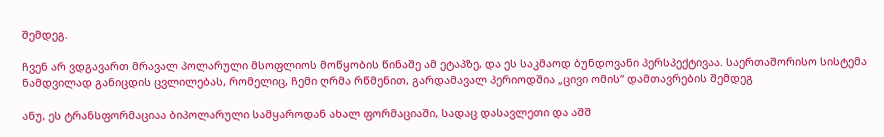შემდეგ.

ჩვენ არ ვდგავართ მრავალ პოლარული მსოფლიოს მოწყობის წინაშე ამ ეტაპზე, და ეს საკმაოდ ბუნდოვანი პერსპექტივაა. საერთაშორისო სისტემა ნამდვილად განიცდის ცვლილებას, რომელიც, ჩემი ღრმა რწმენით, გარდამავალ პერიოდშია „ცივი ომის“ დამთავრების შემდეგ

ანუ, ეს ტრანსფორმაციაა ბიპოლარული სამყაროდან ახალ ფორმაციაში, სადაც დასავლეთი და აშშ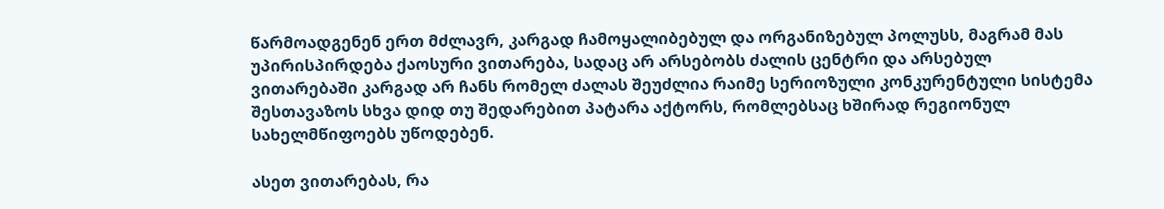წარმოადგენენ ერთ მძლავრ, კარგად ჩამოყალიბებულ და ორგანიზებულ პოლუსს, მაგრამ მას უპირისპირდება ქაოსური ვითარება, სადაც არ არსებობს ძალის ცენტრი და არსებულ ვითარებაში კარგად არ ჩანს რომელ ძალას შეუძლია რაიმე სერიოზული კონკურენტული სისტემა შესთავაზოს სხვა დიდ თუ შედარებით პატარა აქტორს, რომლებსაც ხშირად რეგიონულ სახელმწიფოებს უწოდებენ.

ასეთ ვითარებას, რა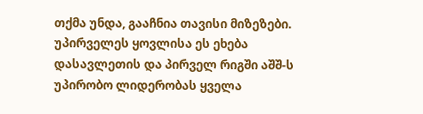თქმა უნდა, გააჩნია თავისი მიზეზები. უპირველეს ყოვლისა ეს ეხება დასავლეთის და პირველ რიგში აშშ-ს უპირობო ლიდერობას ყველა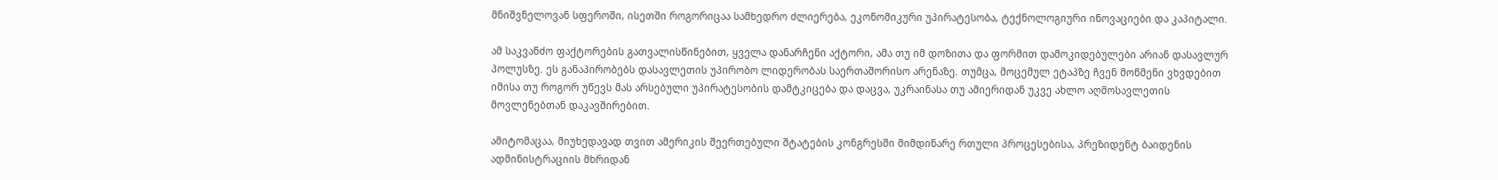მნიშვნელოვან სფეროში, ისეთში როგორიცაა სამხედრო ძლიერება, ეკონომიკური უპირატესობა, ტექნოლოგიური ინოვაციები და კაპიტალი.

ამ საკვანძო ფაქტორების გათვალისწინებით, ყველა დანარჩენი აქტორი, ამა თუ იმ დოზითა და ფორმით დამოკიდებულები არიან დასავლურ პოლუსზე. ეს განაპირობებს დასავლეთის უპირობო ლიდერობას საერთაშორისო არენაზე. თუმცა, მოცემულ ეტაპზე ჩვენ მოწმენი ვხვდებით იმისა თუ როგორ უწევს მას არსებული უპირატესობის დამტკიცება და დაცვა, უკრაინასა თუ ამიერიდან უკვე ახლო აღმოსავლეთის მოვლენებთან დაკავშირებით.

ამიტომაცაა, მიუხედავად თვით ამერიკის შეერთებული შტატების კონგრესში მიმდინარე რთული პროცესებისა, პრეზიდენტ ბაიდენის ადმინისტრაციის მხრიდან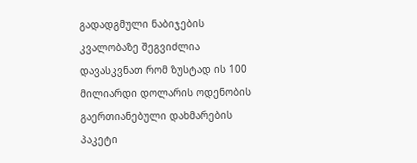გადადგმული ნაბიჯების კვალობაზე შეგვიძლია დავასკვნათ რომ ზუსტად ის 100 მილიარდი დოლარის ოდენობის გაერთიანებული დახმარების პაკეტი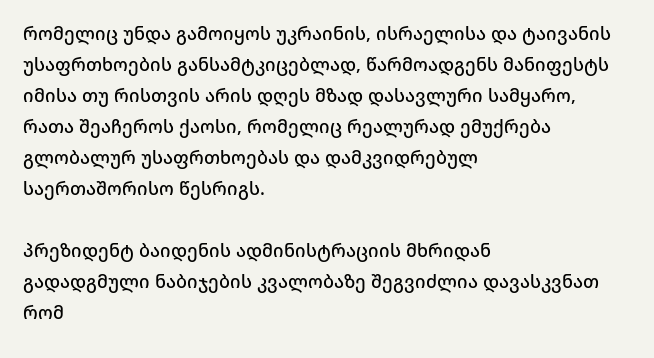რომელიც უნდა გამოიყოს უკრაინის, ისრაელისა და ტაივანის უსაფრთხოების განსამტკიცებლად, წარმოადგენს მანიფესტს იმისა თუ რისთვის არის დღეს მზად დასავლური სამყარო, რათა შეაჩეროს ქაოსი, რომელიც რეალურად ემუქრება გლობალურ უსაფრთხოებას და დამკვიდრებულ საერთაშორისო წესრიგს.

პრეზიდენტ ბაიდენის ადმინისტრაციის მხრიდან გადადგმული ნაბიჯების კვალობაზე შეგვიძლია დავასკვნათ რომ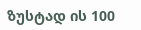ზუსტად ის 100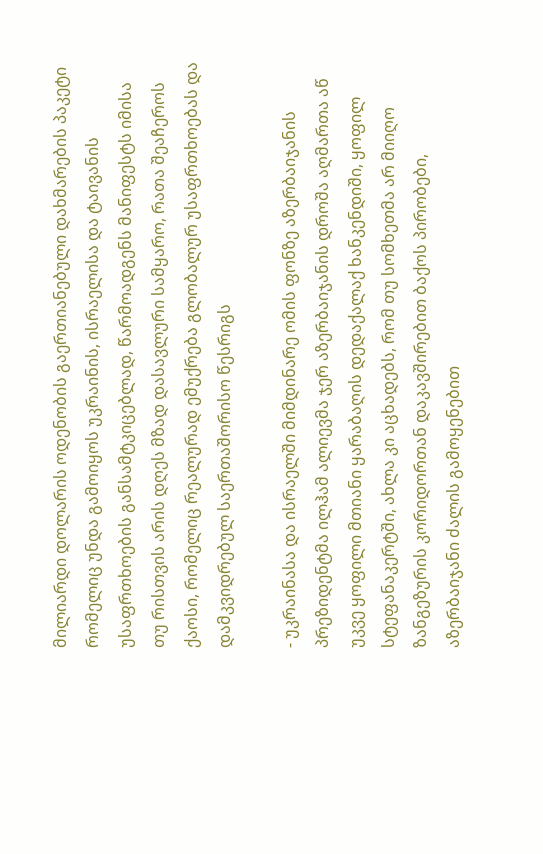მილიარდი დოლარის ოდენობის გაერთიანებული დახმარების პაკეტი რომელიც უნდა გამოიყოს უკრაინის, ისრაელისა და ტაივანის უსაფრთხოების განსამტკიცებლად, წარმოადგენს მანიფესტს იმისა თუ რისთვის არის დღეს მზად დასავლური სამყარო, რათა შეაჩეროს ქაოსი, რომელიც რეალურად ემუქრება გლობალურ უსაფრთხოებას და დამკვიდრებულ საერთაშორისო წესრიგს

- უკრაინასა და ისრაელში მიმდინარე ომის ფონზე აზერბაიჯანის პრეზიდენტმა ილჰამ ალიევმა ჯერ აზერბაიჯანის დროშა აღმართა აწ უკვე ყოფილი მთიანი ყარაბაღის დედაქალაქ ხანკენდიში, ყოფილ სტეფანაკერტში, ახლა კი აცხადებს, რომ თუ სომხეთმა არ მიიღო ზანგეზურის კორიდორთან დაკავშირებით ბაქოს პირობები, აზერბაიჯანი ძალის გამოყენებით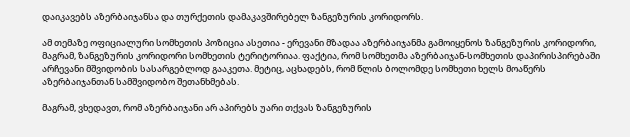დაიკავებს აზერბაიჯანსა და თურქეთის დამაკავშირებელ ზანგეზურის კორიდორს.

ამ თემაზე ოფიციალური სომხეთის პოზიცია ასეთია - ერევანი მზადაა აზერბაიჯანმა გამოიყენოს ზანგეზურის კორიდორი, მაგრამ, ზანგეზურის კორიდორი სომხეთის ტერიტორიაა. ფაქტია, რომ სომხეთმა აზერბაიჯან-სომხეთის დაპირისპირებაში არჩევანი მშვიდობის სასარგებლოდ გააკეთა. მეტიც, აცხადებს, რომ წლის ბოლომდე სომხეთი ხელს მოაწერს აზერბაიჯანთან სამშვიდობო შეთანხმებას.

მაგრამ, ვხედავთ, რომ აზერბაიჯანი არ აპირებს უარი თქვას ზანგეზურის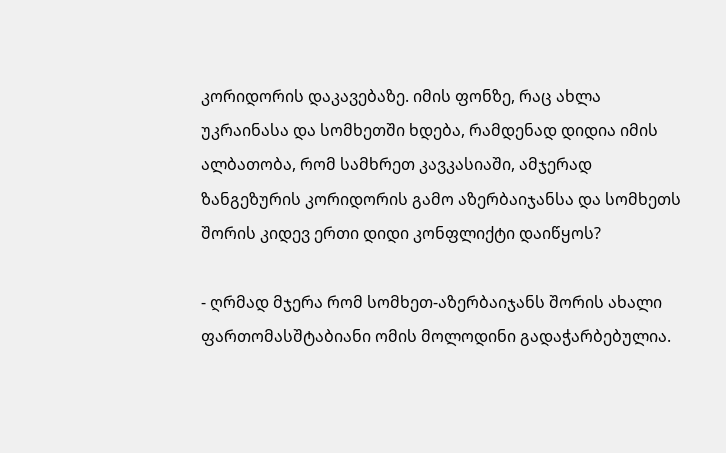კორიდორის დაკავებაზე. იმის ფონზე, რაც ახლა უკრაინასა და სომხეთში ხდება, რამდენად დიდია იმის ალბათობა, რომ სამხრეთ კავკასიაში, ამჯერად ზანგეზურის კორიდორის გამო აზერბაიჯანსა და სომხეთს შორის კიდევ ერთი დიდი კონფლიქტი დაიწყოს?

- ღრმად მჯერა რომ სომხეთ-აზერბაიჯანს შორის ახალი ფართომასშტაბიანი ომის მოლოდინი გადაჭარბებულია.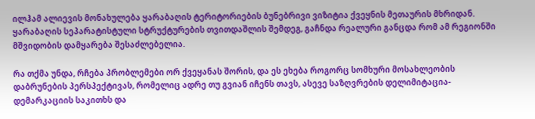ილჰამ ალიევის მონახულება ყარაბაღის ტერიტორიების ბუნებრივი ვიზიტია ქვეყნის მეთაურის მხრიდან. ყარაბაღის სეპარატისტული სტრუქტურების თვითდაშლის შემდეგ, გაჩნდა რეალური განცდა რომ ამ რეგიონში მშვიდობის დამყარება შესაძლებელია.

რა თქმა უნდა, რჩება პრობლემები ორ ქვეყანას შორის, და ეს ეხება როგორც სომხური მოსახლეობის დაბრუნების პერსპექტივას, რომელიც ადრე თუ გვიან იჩენს თავს, ასევე საზღვრების დელიმიტაცია-დემარკაციის საკითხს და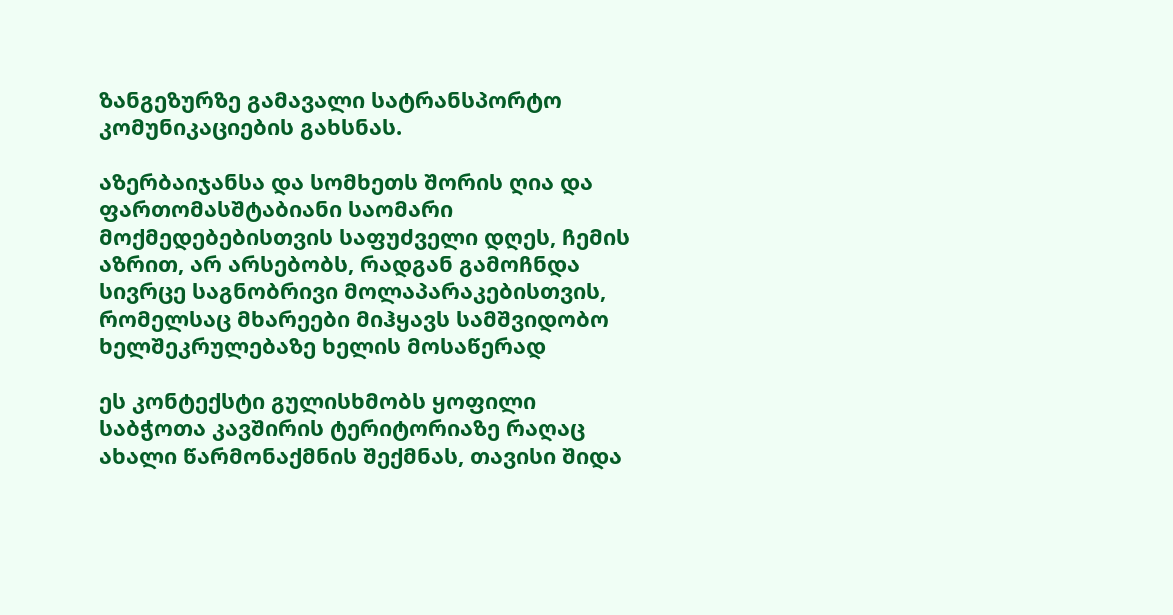ზანგეზურზე გამავალი სატრანსპორტო კომუნიკაციების გახსნას.

აზერბაიჯანსა და სომხეთს შორის ღია და ფართომასშტაბიანი საომარი მოქმედებებისთვის საფუძველი დღეს, ჩემის აზრით, არ არსებობს, რადგან გამოჩნდა სივრცე საგნობრივი მოლაპარაკებისთვის, რომელსაც მხარეები მიჰყავს სამშვიდობო ხელშეკრულებაზე ხელის მოსაწერად

ეს კონტექსტი გულისხმობს ყოფილი საბჭოთა კავშირის ტერიტორიაზე რაღაც ახალი წარმონაქმნის შექმნას, თავისი შიდა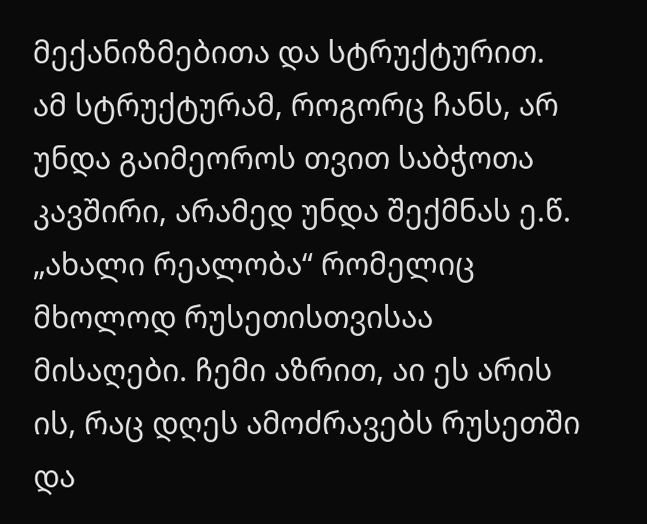მექანიზმებითა და სტრუქტურით. ამ სტრუქტურამ, როგორც ჩანს, არ უნდა გაიმეოროს თვით საბჭოთა კავშირი, არამედ უნდა შექმნას ე.წ. „ახალი რეალობა“ რომელიც მხოლოდ რუსეთისთვისაა მისაღები. ჩემი აზრით, აი ეს არის ის, რაც დღეს ამოძრავებს რუსეთში და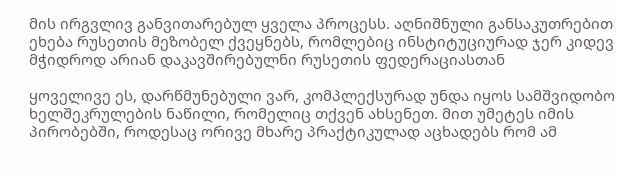მის ირგვლივ განვითარებულ ყველა პროცესს. აღნიშნული განსაკუთრებით ეხება რუსეთის მეზობელ ქვეყნებს, რომლებიც ინსტიტუციურად ჯერ კიდევ მჭიდროდ არიან დაკავშირებულნი რუსეთის ფედერაციასთან

ყოველივე ეს, დარწმუნებული ვარ, კომპლექსურად უნდა იყოს სამშვიდობო ხელშეკრულების ნაწილი, რომელიც თქვენ ახსენეთ. მით უმეტეს იმის პირობებში, როდესაც ორივე მხარე პრაქტიკულად აცხადებს რომ ამ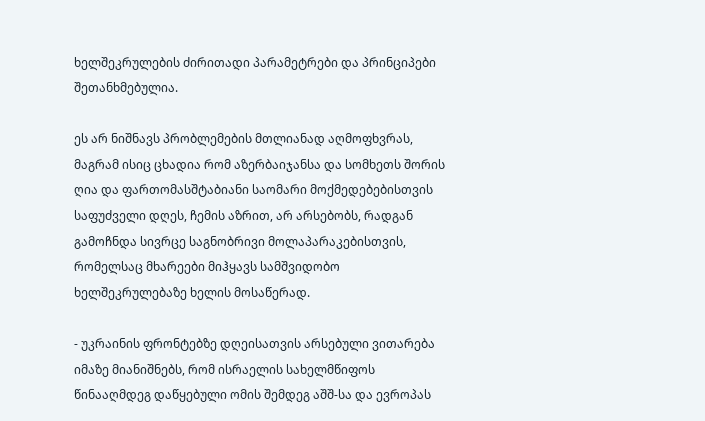ხელშეკრულების ძირითადი პარამეტრები და პრინციპები შეთანხმებულია.

ეს არ ნიშნავს პრობლემების მთლიანად აღმოფხვრას, მაგრამ ისიც ცხადია რომ აზერბაიჯანსა და სომხეთს შორის ღია და ფართომასშტაბიანი საომარი მოქმედებებისთვის საფუძველი დღეს, ჩემის აზრით, არ არსებობს, რადგან გამოჩნდა სივრცე საგნობრივი მოლაპარაკებისთვის, რომელსაც მხარეები მიჰყავს სამშვიდობო ხელშეკრულებაზე ხელის მოსაწერად.

- უკრაინის ფრონტებზე დღეისათვის არსებული ვითარება იმაზე მიანიშნებს, რომ ისრაელის სახელმწიფოს წინააღმდეგ დაწყებული ომის შემდეგ აშშ-სა და ევროპას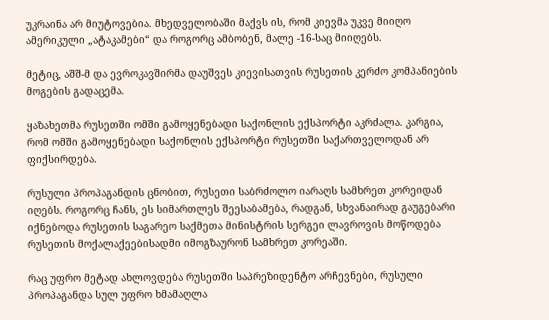უკრაინა არ მიუტოვებია. მხედველობაში მაქვს ის, რომ კიევმა უკვე მიიღო ამერიკული „ატაკამები“ და როგორც ამბობენ, მალე -16-საც მიიღებს.

მეტიც, აშშ-მ და ევროკავშირმა დაუშვეს კიევისათვის რუსეთის კერძო კომპანიების მოგების გადაცემა.

ყაზახეთმა რუსეთში ომში გამოყენებადი საქონლის ექსპორტი აკრძალა. კარგია, რომ ომში გამოყენებადი საქონლის ექსპორტი რუსეთში საქართველოდან არ ფიქსირდება.

რუსული პროპაგანდის ცნობით, რუსეთი საბრძოლო იარაღს სამხრეთ კორეიდან იღებს. როგორც ჩანს, ეს სიმართლეს შეესაბამება, რადგან, სხვანაირად გაუგებარი იქნებოდა რუსეთის საგარეო საქმეთა მინისტრის სერგეი ლავროვის მოწოდება რუსეთის მოქალაქეებისადმი იმოგზაურონ სამხრეთ კორეაში.

რაც უფრო მეტად ახლოვდება რუსეთში საპრეზიდენტო არჩევნები, რუსული პროპაგანდა სულ უფრო ხმამაღლა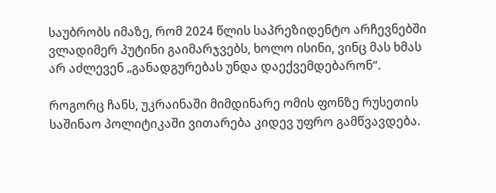საუბრობს იმაზე, რომ 2024 წლის საპრეზიდენტო არჩევნებში ვლადიმერ პუტინი გაიმარჯვებს, ხოლო ისინი, ვინც მას ხმას არ აძლევენ „განადგურებას უნდა დაექვემდებარონ“.

როგორც ჩანს, უკრაინაში მიმდინარე ომის ფონზე რუსეთის საშინაო პოლიტიკაში ვითარება კიდევ უფრო გამწვავდება.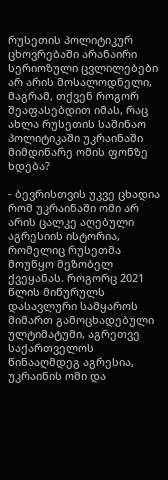რუსეთის პოლიტიკურ ცხოვრებაში არანაირი სერიოზული ცვლილებები არ არის მოსალოდნელი, მაგრამ, თქვენ როგორ შეაფასებდით იმას, რაც ახლა რუსეთის საშინაო პოლიტიკაში უკრაინაში მიმდინარე ომის ფონზე ხდება?

- ბევრისთვის უკვე ცხადია რომ უკრაინაში ომი არ არის ცალკე აღებული აგრესიის ისტორია, რომელიც რუსეთმა მოუწყო მეზობელ ქვეყანას. როგორც 2021 წლის მიწურულს დასავლური სამყაროს მიმართ გამოცხადებული ულტიმატუმი, აგრეთვე საქართველოს წინააღმდეგ აგრესია, უკრაინის ომი და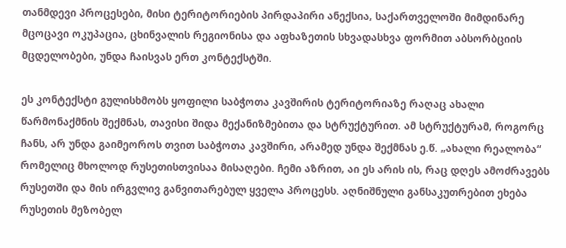თანმდევი პროცესები, მისი ტერიტორიების პირდაპირი ანექსია, საქართველოში მიმდინარე მცოცავი ოკუპაცია, ცხინვალის რეგიონისა და აფხაზეთის სხვადასხვა ფორმით აბსორბციის მცდელობები, უნდა ჩაისვას ერთ კონტექსტში.

ეს კონტექსტი გულისხმობს ყოფილი საბჭოთა კავშირის ტერიტორიაზე რაღაც ახალი წარმონაქმნის შექმნას, თავისი შიდა მექანიზმებითა და სტრუქტურით. ამ სტრუქტურამ, როგორც ჩანს, არ უნდა გაიმეოროს თვით საბჭოთა კავშირი, არამედ უნდა შექმნას ე.წ. „ახალი რეალობა“ რომელიც მხოლოდ რუსეთისთვისაა მისაღები. ჩემი აზრით, აი ეს არის ის, რაც დღეს ამოძრავებს რუსეთში და მის ირგვლივ განვითარებულ ყველა პროცესს. აღნიშნული განსაკუთრებით ეხება რუსეთის მეზობელ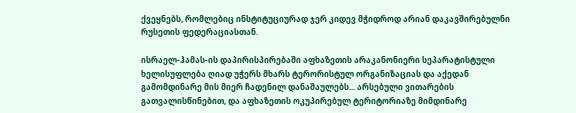ქვეყნებს, რომლებიც ინსტიტუციურად ჯერ კიდევ მჭიდროდ არიან დაკავშირებულნი რუსეთის ფედერაციასთან.

ისრაელ-ჰამას-ის დაპირისპირებაში აფხაზეთის არაკანონიერი სეპარატისტული ხელისუფლება ღიად უჭერს მხარს ტერორისტულ ორგანიზაციას და აქედან გამომდინარე მის მიერ ჩადენილ დანაშაულებს... არსებული ვითარების გათვალისწინებით, და აფხაზეთის ოკუპირებულ ტერიტორიაზე მიმდინარე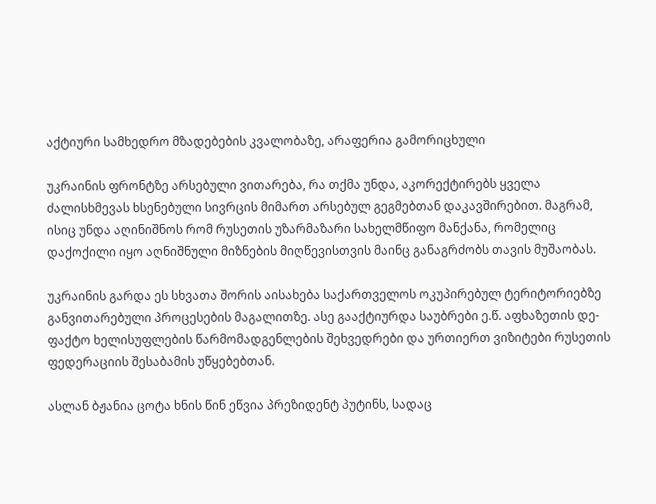აქტიური სამხედრო მზადებების კვალობაზე, არაფერია გამორიცხული

უკრაინის ფრონტზე არსებული ვითარება, რა თქმა უნდა, აკორექტირებს ყველა ძალისხმევას ხსენებული სივრცის მიმართ არსებულ გეგმებთან დაკავშირებით. მაგრამ, ისიც უნდა აღინიშნოს რომ რუსეთის უზარმაზარი სახელმწიფო მანქანა, რომელიც დაქოქილი იყო აღნიშნული მიზნების მიღწევისთვის მაინც განაგრძობს თავის მუშაობას.

უკრაინის გარდა ეს სხვათა შორის აისახება საქართველოს ოკუპირებულ ტერიტორიებზე განვითარებული პროცესების მაგალითზე. ასე გააქტიურდა საუბრები ე.წ. აფხაზეთის დე-ფაქტო ხელისუფლების წარმომადგენლების შეხვედრები და ურთიერთ ვიზიტები რუსეთის ფედერაციის შესაბამის უწყებებთან.

ასლან ბჟანია ცოტა ხნის წინ ეწვია პრეზიდენტ პუტინს, სადაც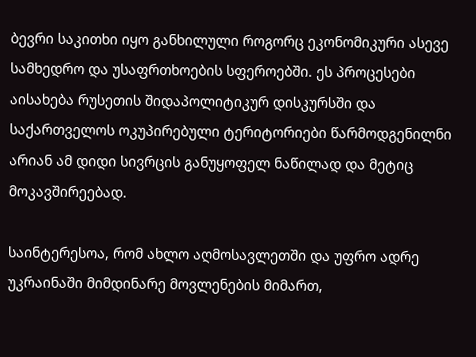ბევრი საკითხი იყო განხილული როგორც ეკონომიკური ასევე სამხედრო და უსაფრთხოების სფეროებში. ეს პროცესები აისახება რუსეთის შიდაპოლიტიკურ დისკურსში და საქართველოს ოკუპირებული ტერიტორიები წარმოდგენილნი არიან ამ დიდი სივრცის განუყოფელ ნაწილად და მეტიც მოკავშირეებად.

საინტერესოა, რომ ახლო აღმოსავლეთში და უფრო ადრე უკრაინაში მიმდინარე მოვლენების მიმართ,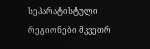სეპარატისტული რეგიონები მკვეთრ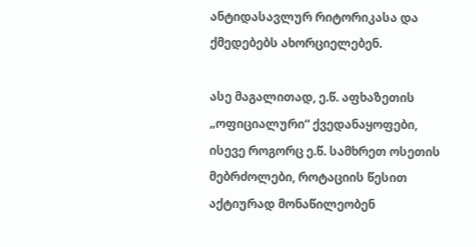ანტიდასავლურ რიტორიკასა და ქმედებებს ახორციელებენ.

ასე მაგალითად, ე.წ. აფხაზეთის „ოფიციალური“ ქვედანაყოფები, ისევე როგორც ე.წ. სამხრეთ ოსეთის მებრძოლები, როტაციის წესით აქტიურად მონაწილეობენ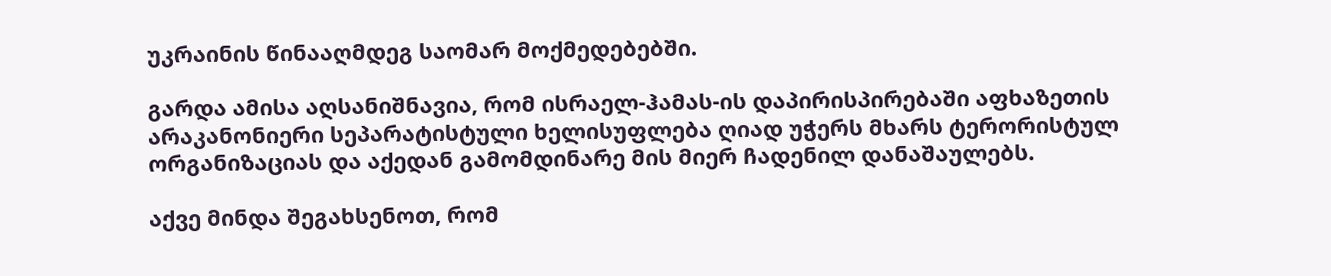უკრაინის წინააღმდეგ საომარ მოქმედებებში.

გარდა ამისა აღსანიშნავია, რომ ისრაელ-ჰამას-ის დაპირისპირებაში აფხაზეთის არაკანონიერი სეპარატისტული ხელისუფლება ღიად უჭერს მხარს ტერორისტულ ორგანიზაციას და აქედან გამომდინარე მის მიერ ჩადენილ დანაშაულებს.

აქვე მინდა შეგახსენოთ, რომ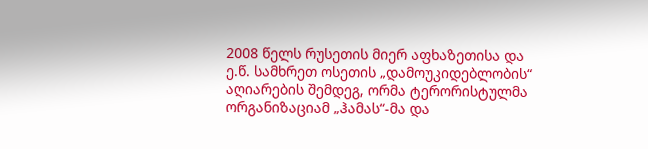2008 წელს რუსეთის მიერ აფხაზეთისა და ე.წ. სამხრეთ ოსეთის „დამოუკიდებლობის“ აღიარების შემდეგ, ორმა ტერორისტულმა ორგანიზაციამ „ჰამას“-მა და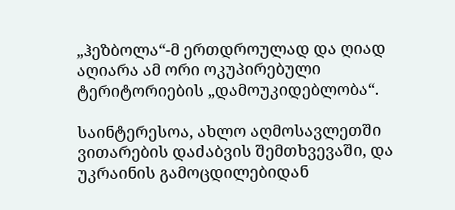„ჰეზბოლა“-მ ერთდროულად და ღიად აღიარა ამ ორი ოკუპირებული ტერიტორიების „დამოუკიდებლობა“.

საინტერესოა, ახლო აღმოსავლეთში ვითარების დაძაბვის შემთხვევაში, და უკრაინის გამოცდილებიდან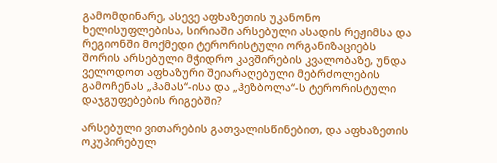გამომდინარე, ასევე აფხაზეთის უკანონო ხელისუფლებისა, სირიაში არსებული ასადის რეჟიმსა და რეგიონში მოქმედი ტერორისტული ორგანიზაციებს შორის არსებული მჭიდრო კავშირების კვალობაზე, უნდა ველოდოთ აფხაზური შეიარაღებული მებრძოლების გამოჩენას „ჰამას“-ისა და „ჰეზბოლა“-ს ტერორისტული დაჯგუფებების რიგებში?

არსებული ვითარების გათვალისწინებით, და აფხაზეთის ოკუპირებულ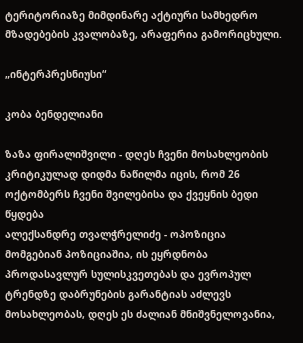ტერიტორიაზე მიმდინარე აქტიური სამხედრო მზადებების კვალობაზე, არაფერია გამორიცხული.

„ინტერპრესნიუსი“

კობა ბენდელიანი

ზაზა ფირალიშვილი - დღეს ჩვენი მოსახლეობის კრიტიკულად დიდმა ნაწილმა იცის, რომ 26 ოქტომბერს ჩვენი შვილებისა და ქვეყნის ბედი წყდება
ალექსანდრე თვალჭრელიძე - ოპოზიცია მომგებიან პოზიციაშია, ის ეყრდნობა პროდასავლურ სულისკვეთებას და ევროპულ ტრენდზე დაბრუნების გარანტიას აძლევს მოსახლეობას, დღეს ეს ძალიან მნიშვნელოვანია,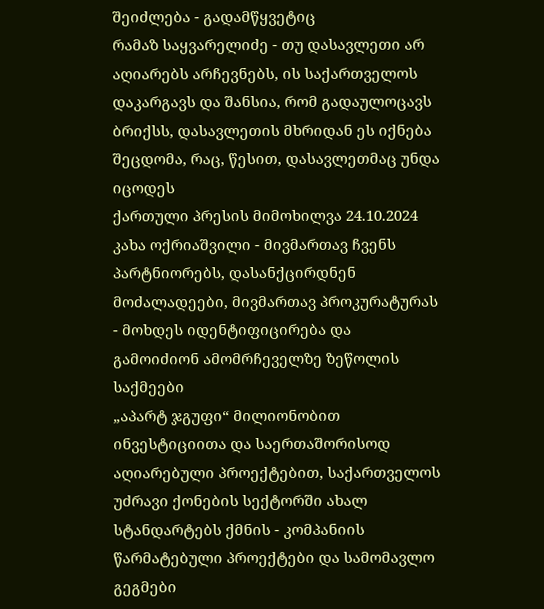შეიძლება - გადამწყვეტიც
რამაზ საყვარელიძე - თუ დასავლეთი არ აღიარებს არჩევნებს, ის საქართველოს დაკარგავს და შანსია, რომ გადაულოცავს ბრიქსს, დასავლეთის მხრიდან ეს იქნება შეცდომა, რაც, წესით, დასავლეთმაც უნდა იცოდეს
ქართული პრესის მიმოხილვა 24.10.2024
კახა ოქრიაშვილი - მივმართავ ჩვენს პარტნიორებს, დასანქცირდნენ მოძალადეები, მივმართავ პროკურატურას - მოხდეს იდენტიფიცირება და გამოიძიონ ამომრჩეველზე ზეწოლის საქმეები
„აპარტ ჯგუფი“ მილიონობით ინვესტიციითა და საერთაშორისოდ აღიარებული პროექტებით, საქართველოს უძრავი ქონების სექტორში ახალ სტანდარტებს ქმნის - კომპანიის წარმატებული პროექტები და სამომავლო გეგმები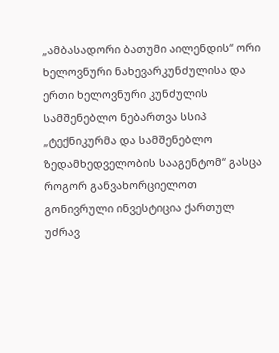„ამბასადორი ბათუმი აილენდის“ ორი ხელოვნური ნახევარკუნძულისა და ერთი ხელოვნური კუნძულის სამშენებლო ნებართვა სსიპ „ტექნიკურმა და სამშენებლო ზედამხედველობის სააგენტომ“ გასცა
როგორ განვახორციელოთ გონივრული ინვესტიცია ქართულ უძრავ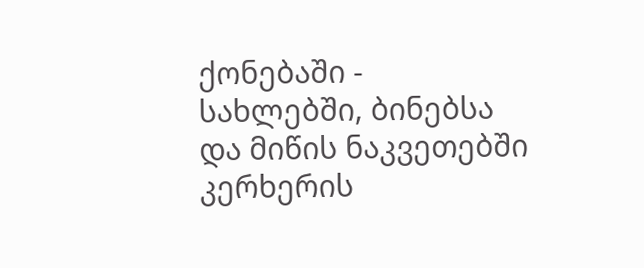ქონებაში - სახლებში, ბინებსა და მიწის ნაკვეთებში
კერხერის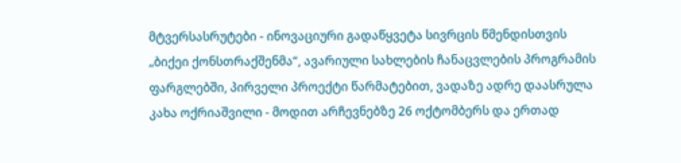მტვერსასრუტები - ინოვაციური გადაწყვეტა სივრცის წმენდისთვის
„ბიქეი ქონსთრაქშენმა“, ავარიული სახლების ჩანაცვლების პროგრამის ფარგლებში, პირველი პროექტი წარმატებით, ვადაზე ადრე დაასრულა
კახა ოქრიაშვილი - მოდით არჩევნებზე 26 ოქტომბერს და ერთად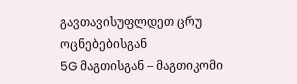გავთავისუფლდეთ ცრუ ოცნებებისგან
5G მაგთისგან – მაგთიკომი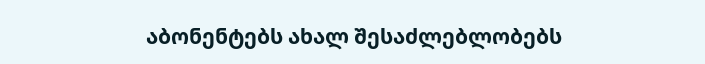აბონენტებს ახალ შესაძლებლობებს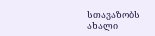სთავაზობს
ახალი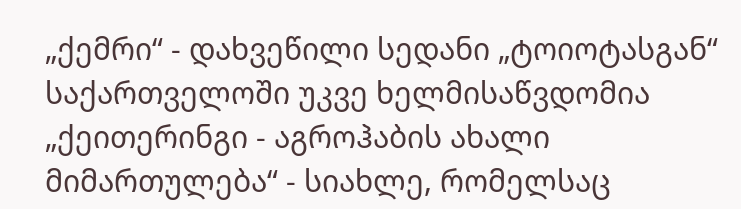„ქემრი“ - დახვეწილი სედანი „ტოიოტასგან“ საქართველოში უკვე ხელმისაწვდომია
„ქეითერინგი - აგროჰაბის ახალი მიმართულება“ - სიახლე, რომელსაც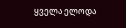ყველა ელოდა